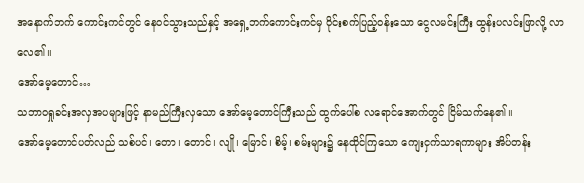အနောက်ဘက် ကောင်းကင်တွင် နေဝင်သွားသည်နှင့် အရှေ့ဘက်ကောင်းကင်မှ ဝိုင်းစက်ပြည့်ဝန်းသော ငွေလမင်းကြီး ထွန်းပလင်းဖြာလို့ လာလေ၏။
အော်မေ့တောင်…
သဘာဝရှုခင်းအလှအပများဖြင့် နာမည်ကြီးလှသော အော်မေ့တောင်ကြီးသည် ထွက်ပေါ်စ လရောင်အောက်တွင် ငြိမ်သက်နေ၏။
အော်မေ့တောင်ပတ်လည် သစ်ပင်၊ တော၊ တောင်၊ လျို၊ မြောင်၊ စိမ့်၊ စမ်းများ၌ နေထိုင်ကြသော ကျေးငှက်သာရကာများ အိပ်တန်း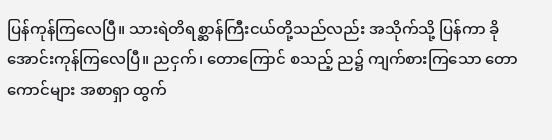ပြန်ကုန်ကြလေပြီ။ သားရဲတိရစ္ဆာန်ကြီးငယ်တို့သည်လည်း အသိုက်သို့ ပြန်ကာ ခိုအောင်းကုန်ကြလေပြီ။ ညငှက်၊ တောကြောင် စသည့် ည၌ ကျက်စားကြသော တောကောင်များ အစာရှာ ထွက်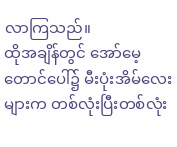လာကြသည်။
ထိုအချိန်တွင် အော်မေ့တောင်ပေါ်၌ မီးပုံးအိမ်လေးများက တစ်လုံးပြီးတစ်လုံး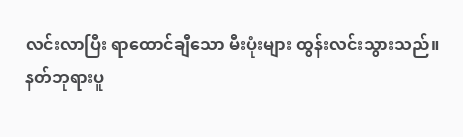လင်းလာပြီး ရာထောင်ချီသော မီးပုံးများ ထွန်းလင်းသွားသည်။
နတ်ဘုရားပူ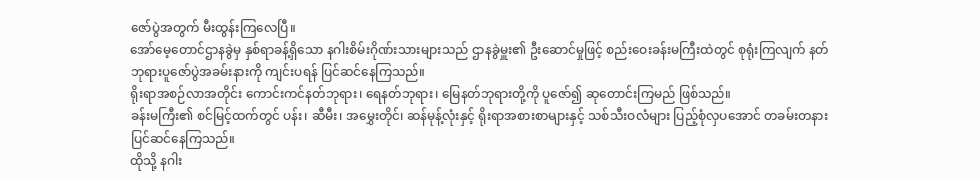ဇော်ပွဲအတွက် မီးထွန်းကြလေပြီ။
အော်မေ့တောင်ဌာနခွဲမှ နှစ်ရာခန့်ရှိသော နဂါးစိမ်းဂိုဏ်းသားများသည် ဌာနခွဲမှူး၏ ဦးဆောင်မှုဖြင့် စည်းဝေးခန်းမကြီးထဲတွင် စုရုံးကြလျက် နတ်ဘုရားပူဇော်ပွဲအခမ်းနားကို ကျင်းပရန် ပြင်ဆင်နေကြသည်။
ရိုးရာအစဉ်လာအတိုင်း ကောင်းကင်နတ်ဘုရား၊ ရေနတ်ဘုရား၊ မြေနတ်ဘုရားတို့ကို ပူဇော်၍ ဆုတောင်းကြမည် ဖြစ်သည်။
ခန်းမကြီး၏ စင်မြင့်ထက်တွင် ပန်း၊ ဆီမီး၊ အမွှေးတိုင်၊ ဆန်မုန့်လုံးနှင့် ရိုးရာအစားစာများနှင့် သစ်သီးဝလံများ ပြည့်စုံလှပအောင် တခမ်းတနား ပြင်ဆင်နေကြသည်။
ထိုသို့ နဂါး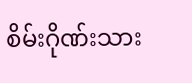စိမ်းဂိုဏ်းသား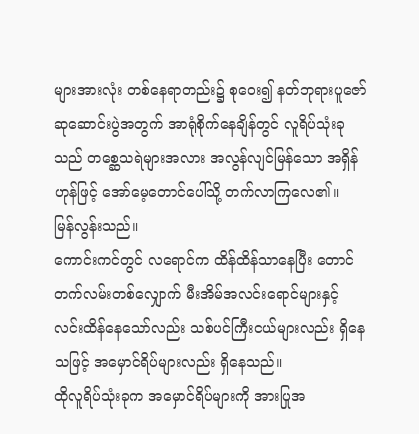များအားလုံး တစ်နေရာတည်း၌ စုဝေး၍ နတ်ဘုရားပူဇော်ဆုဆောင်းပွဲအတွက် အာရုံစိုက်နေချိန်တွင် လူရိပ်သုံးခုသည် တစ္ဆေသရဲများအလား အလွန်လျင်မြန်သော အရှိန်ဟုန်ဖြင့် အော်မေ့တောင်ပေါ်သို့ တက်လာကြလေ၏။
မြန်လွန်းသည်။
ကောင်းကင်တွင် လရောင်က ထိန်ထိန်သာနေပြီး တောင်တက်လမ်းတစ်လျှောက် မီးအိမ်အလင်းရောင်များနှင့် လင်းထိန်နေသော်လည်း သစ်ပင်ကြီးငယ်များလည်း ရှိနေသဖြင့် အမှောင်ရိပ်များလည်း ရှိနေသည်။
ထိုလူရိပ်သုံးခုက အမှောင်ရိပ်များကို အားပြုအ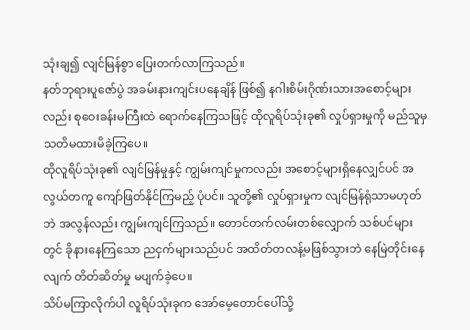သုံးချ၍ လျင်မြန်စွာ ပြေးတက်လာကြသည်။
နတ်ဘုရားပူဇော်ပွဲ အခမ်းနားကျင်းပနေချိန် ဖြစ်၍ နဂါးစိမ်းဂိုဏ်းသားအစောင့်များလည်း စုဝေးခန်းမကြီးထဲ ရောက်နေကြသဖြင့် ထိုလူရိပ်သုံးခု၏ လှုပ်ရှားမှုကို မည်သူမှ သတိမထားမိခဲ့ကြပေ။
ထိုလူရိပ်သုံးခု၏ လျင်မြန်မှုနှင့် ကျွမ်းကျင်မှုကလည်း အစောင့်များရှိနေလျှင်ပင် အလွယ်တကူ ကျော်ဖြတ်နိုင်ကြမည့် ပုံပင်။ သူတို့၏ လှုပ်ရှားမှုက လျင်မြန်ရုံသာမဟုတ်ဘဲ အလွန်လည်း ကျွမ်းကျင်ကြသည်။ တောင်တက်လမ်းတစ်လျှောက် သစ်ပင်များတွင် ခိုနားနေကြသော ညငှက်များသည်ပင် အထိတ်တလန့်မဖြစ်သွားဘဲ နေမြဲတိုင်းနေလျက် တိတ်ဆိတ်မှု မပျက်ခဲ့ပေ။
သိပ်မကြာလိုက်ပါ လူရိပ်သုံးခုက အော်မေ့တောင်ပေါ်သို့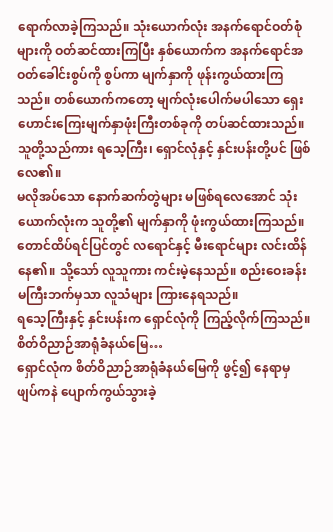ရောက်လာခဲ့ကြသည်။ သုံးယောက်လုံး အနက်ရောင်ဝတ်စုံများကို ဝတ်ဆင်ထားကြပြီး နှစ်ယောက်က အနက်ရောင်အဝတ်ခေါင်းစွပ်ကို စွပ်ကာ မျက်နှာကို ဖုန်းကွယ်ထားကြသည်။ တစ်ယောက်ကတော့ မျက်လုံးပေါက်မပါသော ရှေးဟောင်းကြေးမျက်နှာဖုံးကြီးတစ်ခုကို တပ်ဆင်ထားသည်။
သူတို့သည်ကား ရသေ့ကြီး၊ ရှောင်လုံနှင့် နှင်းပန်းတို့ပင် ဖြစ်လေ၏။
မလိုအပ်သော နောက်ဆက်တွဲများ မဖြစ်ရလေအောင် သုံးယောက်လုံးက သူတို့၏ မျက်နှာကို ဖုံးကွယ်ထားကြသည်။
တောင်ထိပ်ရင်ပြင်တွင် လရောင်နှင့် မီးရောင်များ လင်းထိန်နေ၏။ သို့သော် လူသူကား ကင်းမဲ့နေသည်။ စည်းဝေးခန်းမကြီးဘက်မှသာ လူသံများ ကြားနေရသည်။
ရသေ့ကြီးနှင့် နှင်းပန်းက ရှောင်လုံကို ကြည့်လိုက်ကြသည်။
စိတ်ဝိညာဉ်အာရုံခံနယ်မြေ…
ရှောင်လုံက စိတ်ဝိညာဉ်အာရုံခံနယ်မြေကို ဖွင့်၍ နေရာမှ ဖျပ်ကနဲ ပျောက်ကွယ်သွားခဲ့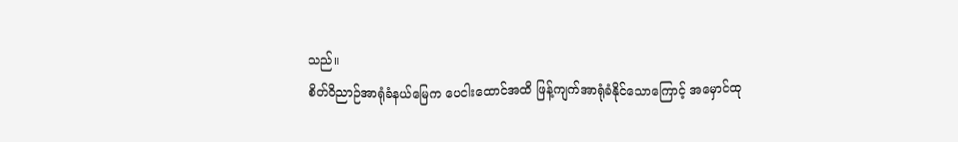သည်။
စိတ်ဝိညာဉ်အာရုံခံနယ်မြေက ပေငါးထောင်အထိ ဖြန့်ကျက်အာရုံခံနိုင်သောကြောင့် အမှောင်ထု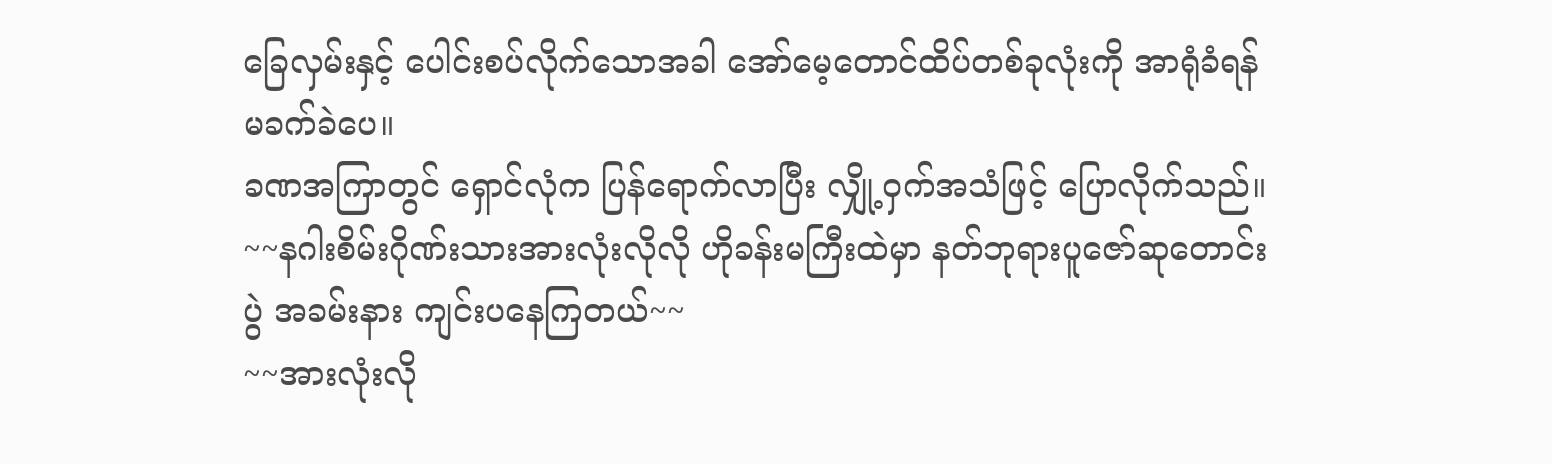ခြေလှမ်းနှင့် ပေါင်းစပ်လိုက်သောအခါ အော်မေ့တောင်ထိပ်တစ်ခုလုံးကို အာရုံခံရန် မခက်ခဲပေ။
ခဏအကြာတွင် ရှောင်လုံက ပြန်ရောက်လာပြီး လျှို့ဝှက်အသံဖြင့် ပြောလိုက်သည်။
~~နဂါးစိမ်းဂိုဏ်းသားအားလုံးလိုလို ဟိုခန်းမကြီးထဲမှာ နတ်ဘုရားပူဇော်ဆုတောင်းပွဲ အခမ်းနား ကျင်းပနေကြတယ်~~
~~အားလုံးလို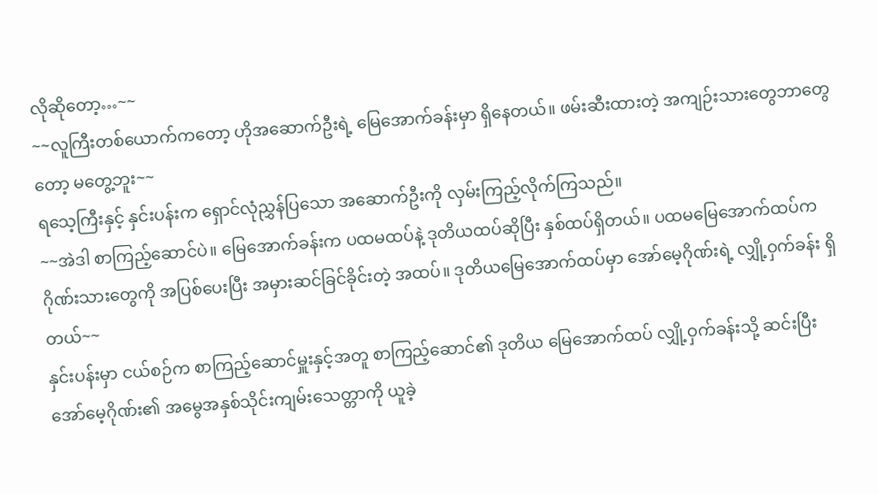လိုဆိုတော့…~~
~~လူကြီးတစ်ယောက်ကတော့ ဟိုအဆောက်ဦးရဲ့ မြေအောက်ခန်းမှာ ရှိနေတယ်။ ဖမ်းဆီးထားတဲ့ အကျဉ်းသားတွေဘာတွေတော့ မတွေ့ဘူး~~
ရသေ့ကြီးနှင့် နှင်းပန်းက ရှောင်လုံညွှန်ပြသော အဆောက်ဦးကို လှမ်းကြည့်လိုက်ကြသည်။
~~အဲဒါ စာကြည့်ဆောင်ပဲ။ မြေအောက်ခန်းက ပထမထပ်နဲ့ ဒုတိယထပ်ဆိုပြီး နှစ်ထပ်ရှိတယ်။ ပထမမြေအောက်ထပ်က ဂိုဏ်းသားတွေကို အပြစ်ပေးပြီး အမှားဆင်ခြင်ခိုင်းတဲ့ အထပ်။ ဒုတိယမြေအောက်ထပ်မှာ အော်မေ့ဂိုဏ်းရဲ့ လျှို့ဝှက်ခန်း ရှိတယ်~~
နှင်းပန်းမှာ ငယ်စဉ်က စာကြည့်ဆောင်မှူးနှင့်အတူ စာကြည့်ဆောင်၏ ဒုတိယ မြေအောက်ထပ် လျှို့ဝှက်ခန်းသို့ ဆင်းပြီး အော်မေ့ဂိုဏ်း၏ အမွေအနှစ်သိုင်းကျမ်းသေတ္တာကို ယူခဲ့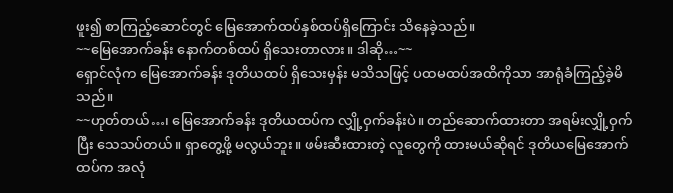ဖူး၍ စာကြည့်ဆောင်တွင် မြေအောက်ထပ်နှစ်ထပ်ရှိကြောင်း သိနေခဲ့သည်။
~~မြေအောက်ခန်း နောက်တစ်ထပ် ရှိသေးတာလား။ ဒါဆို…~~
ရှောင်လုံက မြေအောက်ခန်း ဒုတိယထပ် ရှိသေးမှန်း မသိသဖြင့် ပထမထပ်အထိကိုသာ အာရုံခံကြည့်ခဲ့မိသည်။
~~ဟုတ်တယ်…၊ မြေအောက်ခန်း ဒုတိယထပ်က လျှို့ဝှက်ခန်းပဲ။ တည်ဆောက်ထားတာ အရမ်းလျှို့ဝှက်ပြီး သေသပ်တယ်။ ရှာတွေ့ဖို့ မလွယ်ဘူး။ ဖမ်းဆီးထားတဲ့ လူတွေကို ထားမယ်ဆိုရင် ဒုတိယမြေအောက်ထပ်က အလုံ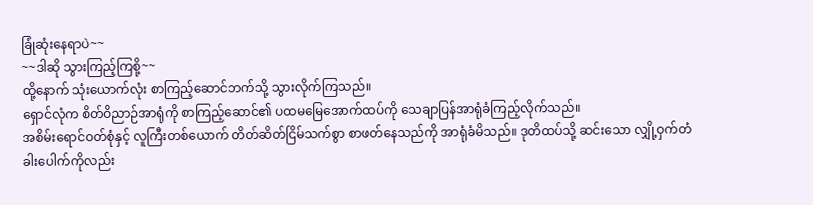ခြုံဆုံးနေရာပဲ~~
~~ဒါဆို သွားကြည့်ကြစို့~~
ထို့နောက် သုံးယောက်လုံး စာကြည့်ဆောင်ဘက်သို့ သွားလိုက်ကြသည်။
ရှောင်လုံက စိတ်ဝိညာဉ်အာရုံကို စာကြည့်ဆောင်၏ ပထမမြေအောက်ထပ်ကို သေချာပြန်အာရုံခံကြည့်လိုက်သည်။
အစိမ်းရောင်ဝတ်စုံနှင့် လူကြီးတစ်ယောက် တိတ်ဆိတ်ငြိမ်သက်စွာ စာဖတ်နေသည်ကို အာရုံခံမိသည်။ ဒုတိထပ်သို့ ဆင်းသော လျှို့ဝှက်တံခါးပေါက်ကိုလည်း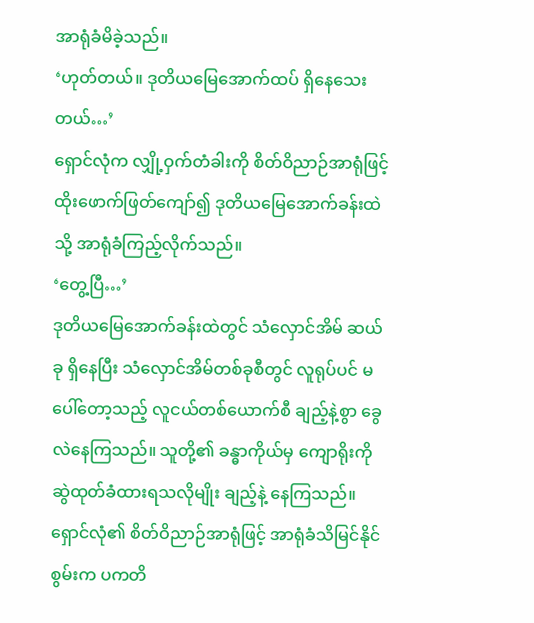အာရုံခံမိခဲ့သည်။
‘ဟုတ်တယ်။ ဒုတိယမြေအောက်ထပ် ရှိနေသေးတယ်…’
ရှောင်လုံက လျှို့ဝှက်တံခါးကို စိတ်ဝိညာဉ်အာရုံဖြင့် ထိုးဖောက်ဖြတ်ကျော်၍ ဒုတိယမြေအောက်ခန်းထဲသို့ အာရုံခံကြည့်လိုက်သည်။
‘တွေ့ပြီ…’
ဒုတိယမြေအောက်ခန်းထဲတွင် သံလှောင်အိမ် ဆယ်ခု ရှိနေပြီး သံလှောင်အိမ်တစ်ခုစီတွင် လူရုပ်ပင် မပေါ်တော့သည့် လူငယ်တစ်ယောက်စီ ချည့်နဲ့စွာ ခွေလဲနေကြသည်။ သူတို့၏ ခန္ဓာကိုယ်မှ ကျောရိုးကို ဆွဲထုတ်ခံထားရသလိုမျိုး ချည့်နဲ့ နေကြသည်။
ရှောင်လုံ၏ စိတ်ဝိညာဉ်အာရုံဖြင့် အာရုံခံသိမြင်နိုင်စွမ်းက ပကတိ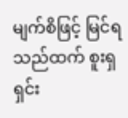မျက်စိဖြင့် မြင်ရသည်ထက် စူးရှရှင်း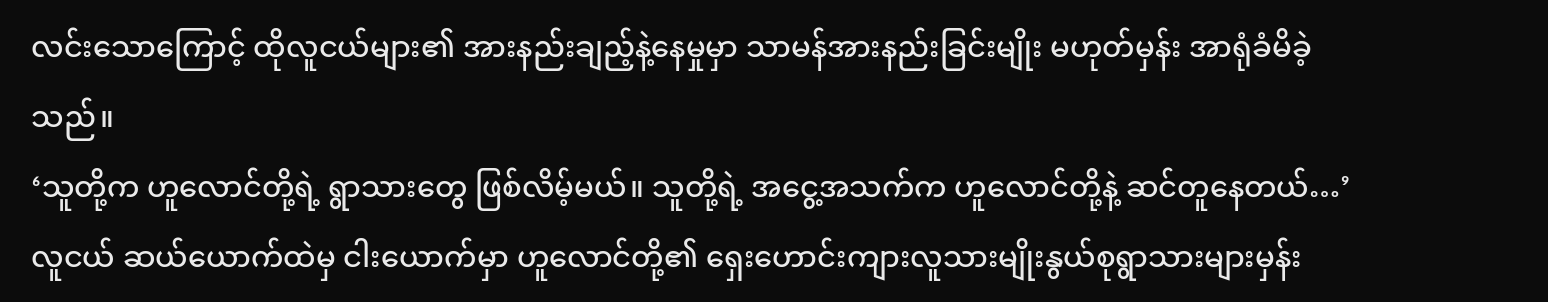လင်းသောကြောင့် ထိုလူငယ်များ၏ အားနည်းချည့်နဲ့နေမှုမှာ သာမန်အားနည်းခြင်းမျိုး မဟုတ်မှန်း အာရုံခံမိခဲ့သည်။
‘သူတို့က ဟူလောင်တို့ရဲ့ ရွာသားတွေ ဖြစ်လိမ့်မယ်။ သူတို့ရဲ့ အငွေ့အသက်က ဟူလောင်တို့နဲ့ ဆင်တူနေတယ်…’
လူငယ် ဆယ်ယောက်ထဲမှ ငါးယောက်မှာ ဟူလောင်တို့၏ ရှေးဟောင်းကျားလူသားမျိုးနွယ်စုရွာသားများမှန်း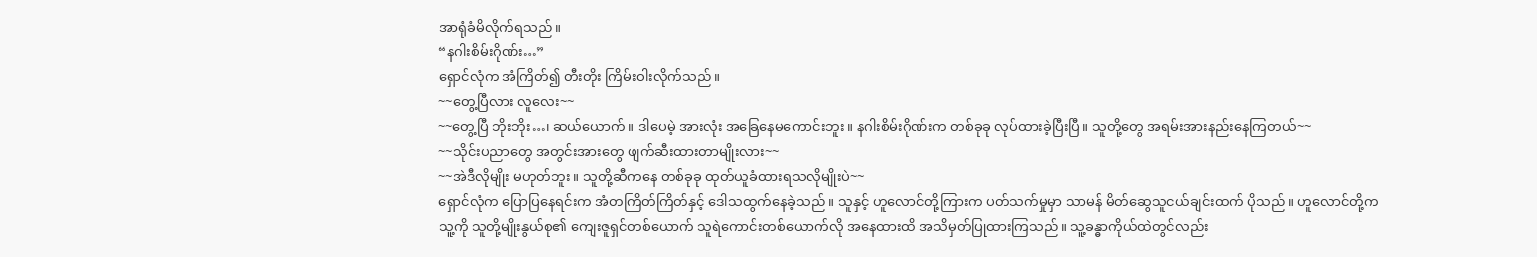အာရုံခံမိလိုက်ရသည်။
“နဂါးစိမ်းဂိုဏ်း…”
ရှောင်လုံက အံကြိတ်၍ တီးတိုး ကြိမ်းဝါးလိုက်သည်။
~~တွေ့ပြီလား လူလေး~~
~~တွေ့ပြီ ဘိုးဘိုး…၊ ဆယ်ယောက်။ ဒါပေမဲ့ အားလုံး အခြေနေမကောင်းဘူး။ နဂါးစိမ်းဂိုဏ်းက တစ်ခုခု လုပ်ထားခဲ့ပြီးပြီ။ သူတို့တွေ အရမ်းအားနည်းနေကြတယ်~~
~~သိုင်းပညာတွေ အတွင်းအားတွေ ဖျက်ဆီးထားတာမျိုးလား~~
~~အဲဒီလိုမျိုး မဟုတ်ဘူး။ သူတို့ဆီကနေ တစ်ခုခု ထုတ်ယူခံထားရသလိုမျိုးပဲ~~
ရှောင်လုံက ပြောပြနေရင်းက အံတကြိတ်ကြိတ်နှင့် ဒေါသထွက်နေခဲ့သည်။ သူနှင့် ဟူလောင်တို့ကြားက ပတ်သက်မှုမှာ သာမန် မိတ်ဆွေသူငယ်ချင်းထက် ပိုသည်။ ဟူလောင်တို့က သူ့ကို သူတို့မျိုးနွယ်စု၏ ကျေးဇူရှင်တစ်ယောက် သူရဲကောင်းတစ်ယောက်လို အနေထားထိ အသိမှတ်ပြုထားကြသည်။ သူ့ခန္ဓာကိုယ်ထဲတွင်လည်း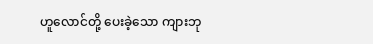ဟူလောင်တို့ ပေးခဲ့သော ကျားဘု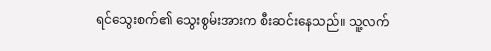ရင်သွေးစက်၏ သွေးစွမ်းအားက စီးဆင်းနေသည်။ သူ့လက်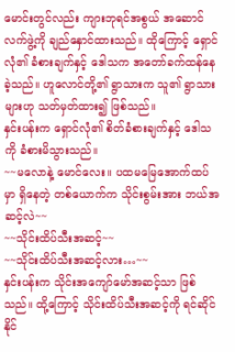မောင်းတွင်လည်း ကျားဘုရင်အစွယ် အဆောင်လက်ဖွဲ့ကို ချည်နှောင်ထားသည်။ ထိုကြောင့် ရှောင်လုံ၏ ခံစားချက်နှင့် ဒေါသက အတော်ခက်ထန်နေခဲ့သည်။ ဟူလောင်တို့၏ ရွာသားက သူ၏ ရွာသားများဟု သတ်မှတ်ထား၍ ဖြစ်သည်။
နှင်းပန်းက ရှောင်လုံ၏ စိတ်ခံစားချက်နှင့် ဒေါသကို ခံစားမိသွားသည်။
~~မလောနဲ့ မောင်လေး။ ပထမမြေအောက်ထပ်မှာ ရှိနေတဲ့ တစ်ယောက်က သိုင်းစွမ်းအား ဘယ်အဆင့်လဲ~~
~~သိုင်းထိပ်သီးအဆင့်~~
~~သိုင်းထိပ်သီးအဆင့်လား…~~
နှင်းပန်းက သိုင်းအကျော်မော်အဆင့်သာ ဖြစ်သည်။ ထို့ကြောင့် သိုင်းထိပ်သီးအဆင့်ကို ရင်ဆိုင်နိုင်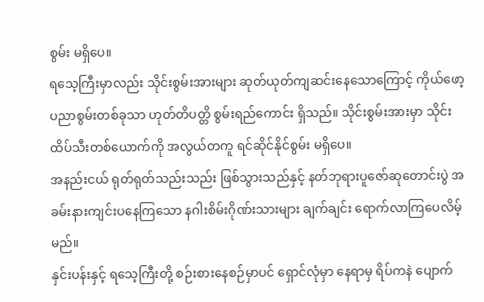စွမ်း မရှိပေ။
ရသေ့ကြီးမှာလည်း သိုင်းစွမ်းအားများ ဆုတ်ယုတ်ကျဆင်းနေသောကြောင့် ကိုယ်ဖော့ပညာစွမ်းတစ်ခုသာ ဟုတ်တိပတ္တိ စွမ်းရည်ကောင်း ရှိသည်။ သိုင်းစွမ်းအားမှာ သိုင်းထိပ်သီးတစ်ယောက်ကို အလွယ်တကူ ရင်ဆိုင်နိုင်စွမ်း မရှိပေ။
အနည်းငယ် ရုတ်ရုတ်သည်းသည်း ဖြစ်သွားသည်နှင့် နတ်ဘုရားပူဇော်ဆုတောင်းပွဲ အခမ်းနားကျင်းပနေကြသော နဂါးစိမ်းဂိုဏ်းသားများ ချက်ချင်း ရောက်လာကြပေလိမ့်မည်။
နှင်းပန်းနှင့် ရသေ့ကြီးတို့ စဉ်းစားနေစဉ်မှာပင် ရှောင်လုံမှာ နေရာမှ ရိပ်ကနဲ ပျောက်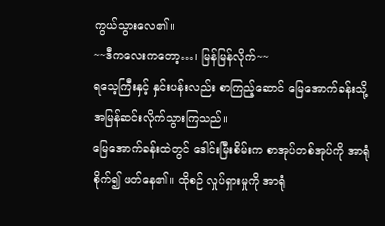ကွယ်သွားလေ၏။
~~ဒီကလေးကတော့…၊ မြန်မြန်လိုက်~~
ရသေ့ကြီးနှင့် နှင်းပန်းလည်း စာကြည့်ဆောင် မြေအောက်ခန်းသို့ အမြန်ဆင်းလိုက်သွားကြသည်။
မြေအောက်ခန်းထဲတွင် ဒေါင်းမြီးစိမ်းက စာအုပ်တစ်အုပ်ကို အာရုံစိုက်၍ ဖတ်နေ၏။ ထိုစဉ် လှုပ်ရှားမှုကို အာရုံ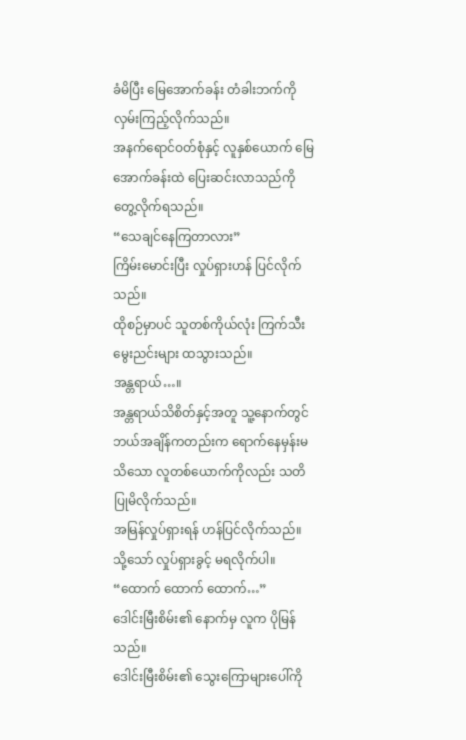ခံမိပြီး မြေအောက်ခန်း တံခါးဘက်ကို လှမ်းကြည့်လိုက်သည်။
အနက်ရောင်ဝတ်စုံနှင့် လူနှစ်ယောက် မြေအောက်ခန်းထဲ ပြေးဆင်းလာသည်ကို တွေ့လိုက်ရသည်။
“သေချင်နေကြတာလား”
ကြိမ်းမောင်းပြီး လှုပ်ရှားဟန် ပြင်လိုက်သည်။
ထိုစဉ်မှာပင် သူတစ်ကိုယ်လုံး ကြက်သီးမွေးညင်းများ ထသွားသည်။
အန္တရာယ်…။
အန္တရာယ်သိစိတ်နှင့်အတူ သူ့နောက်တွင် ဘယ်အချိန်ကတည်းက ရောက်နေမှန်းမသိသော လူတစ်ယောက်ကိုလည်း သတိပြုမိလိုက်သည်။
အမြန်လှုပ်ရှားရန် ဟန်ပြင်လိုက်သည်။ သို့သော် လှုပ်ရှားခွင့် မရလိုက်ပါ။
“ထောက် ထောက် ထောက်…”
ဒေါင်းမြီးစိမ်း၏ နောက်မှ လူက ပိုမြန်သည်။
ဒေါင်းမြီးစိမ်း၏ သွေးကြောများပေါ်ကို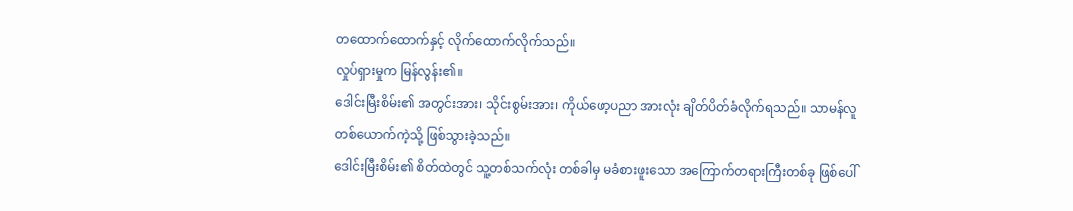တထောက်ထောက်နှင့် လိုက်ထောက်လိုက်သည်။
လှုပ်ရှားမှုက မြန်လွန်း၏။
ဒေါင်းမြီးစိမ်း၏ အတွင်းအား၊ သိုင်းစွမ်းအား၊ ကိုယ်ဖော့ပညာ အားလုံး ချိတ်ပိတ်ခံလိုက်ရသည်။ သာမန်လူတစ်ယောက်ကဲ့သို့ ဖြစ်သွားခဲ့သည်။
ဒေါင်းမြီးစိမ်း၏ စိတ်ထဲတွင် သူ့တစ်သက်လုံး တစ်ခါမှ မခံစားဖူးသော အကြောက်တရားကြီးတစ်ခု ဖြစ်ပေါ်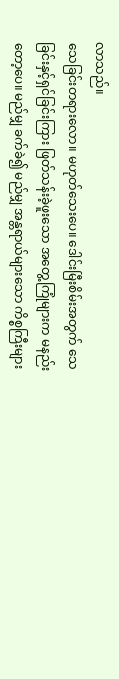လာသည်။
သေခြင်းတရားလော။ မဟုတ်သေးပေ။ ဒေါင်းမြီးစိမ်းအတွက် သေခြင်းနှင့်ရှင်ခြင်းကြား ဖြတ်သန်းခဲ့ဖူးသော အတွေ့ကြုံများက မနည်းတော့ပေ။ မည်မျှ ခက်ခဲ၍ မည်မျှ အန္တရာယ်များသော ကိစ္စကြီးများ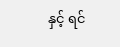နှင့် ရင်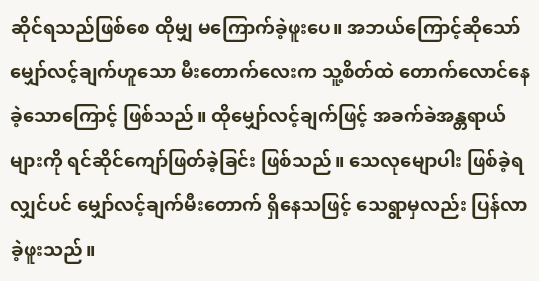ဆိုင်ရသည်ဖြစ်စေ ထိုမျှ မကြောက်ခဲ့ဖူးပေ။ အဘယ်ကြောင့်ဆိုသော် မျှော်လင့်ချက်ဟူသော မီးတောက်လေးက သူ့စိတ်ထဲ တောက်လောင်နေခဲ့သောကြောင့် ဖြစ်သည်။ ထိုမျှော်လင့်ချက်ဖြင့် အခက်ခဲအန္တရာယ်များကို ရင်ဆိုင်ကျော်ဖြတ်ခဲ့ခြင်း ဖြစ်သည်။ သေလုမျောပါး ဖြစ်ခဲ့ရလျှင်ပင် မျှော်လင့်ချက်မီးတောက် ရှိနေသဖြင့် သေရွာမှလည်း ပြန်လာခဲ့ဖူးသည်။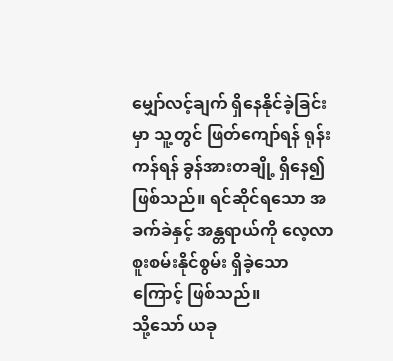မျှော်လင့်ချက် ရှိနေနိုင်ခဲ့ခြင်းမှာ သူ့တွင် ဖြတ်ကျော်ရန် ရုန်းကန်ရန် ခွန်အားတချို့ ရှိနေ၍ ဖြစ်သည်။ ရင်ဆိုင်ရသော အခက်ခဲနှင့် အန္တရာယ်ကို လေ့လာစူးစမ်းနိုင်စွမ်း ရှိခဲ့သောကြောင့် ဖြစ်သည်။
သို့သော် ယခု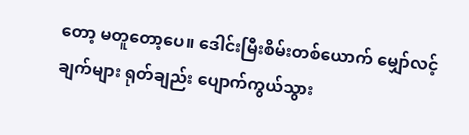တော့ မတူတော့ပေ။ ဒေါင်းမြီးစိမ်းတစ်ယောက် မျှော်လင့်ချက်များ ရုတ်ချည်း ပျောက်ကွယ်သွား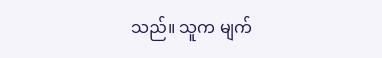သည်။ သူက မျက်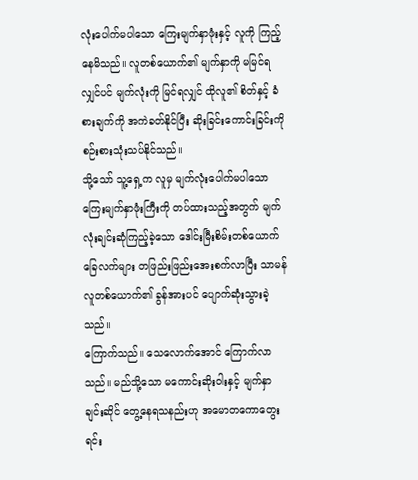လုံးပေါက်မပါသော ကြေးမျက်နှာဖုံးနှင့် လူကို ကြည့်နေမိသည်။ လူတစ်ယောက်၏ မျက်နှာကို မမြင်ရလျှင်ပင် မျက်လုံးကို မြင်ရလျှင် ထိုလူ၏ စိတ်နှင့် ခံစားချက်ကို အကဲခတ်နိုင်ပြီး ဆိုးခြင်းကောင်းခြင်းကို စဉ်းစားသုံးသပ်နိုင်သည်။
သို့သော် သူ့ရှေ့က လူမှ မျက်လုံးပေါက်မပါသော ကြေးမျက်နှာဖုံးကြီးကို တပ်ထားသည့်အတွက် မျက်လုံးချင်းဆုံကြည့်ခဲ့သော ဒေါင်းမြီးစိမ်းတစ်ယောက် ခြေလက်များ တဖြည်းဖြည်းအေးစက်လာပြီး သာမန်လူတစ်ယောက်၏ ခွန်အားပင် ပျောက်ဆုံးသွားခဲ့သည်။
ကြောက်သည်။ သေလောက်အောင် ကြောက်လာသည်။ မည်သို့သော မကောင်းဆိုးဝါးနှင့် မျက်နှာချင်းဆိုင် တွေ့နေရသနည်းဟု အမောတကောတွေးရင်း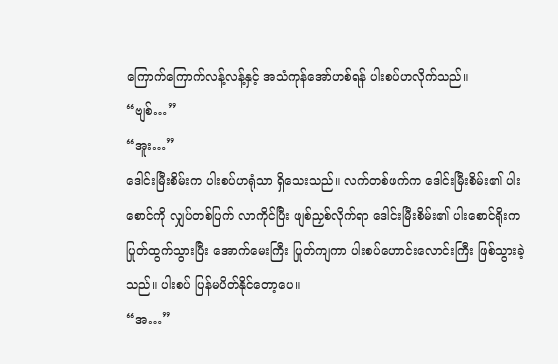ကြောက်ကြောက်လန့်လန့်နှင့် အသံကုန်အော်ဟစ်ရန် ပါးစပ်ဟလိုက်သည်။
“ဗျစ်…”
“အူး…”
ဒေါင်းမြီးစိမ်းက ပါးစပ်ဟရုံသာ ရှိသေးသည်။ လက်တစ်ဖက်က ဒေါင်းမြီးစိမ်း၏ ပါးစောင်ကို လျှပ်တစ်ပြက် လာကိုင်ပြီး ဖျစ်ညှစ်လိုက်ရာ ဒေါင်းမြီးစိမ်း၏ ပါးစောင်ရိုးက ပြုတ်ထွက်သွားပြီး အောက်မေးကြီး ပြုတ်ကျကာ ပါးစပ်ဟောင်းလောင်းကြီး ဖြစ်သွားခဲ့သည်။ ပါးစပ် ပြန်မပိတ်နိုင်တော့ပေ။
“အ…”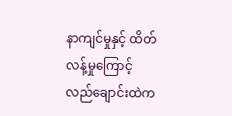နာကျင်မှုနှင့် ထိတ်လန့်မှုကြောင့် လည်ချောင်းထဲက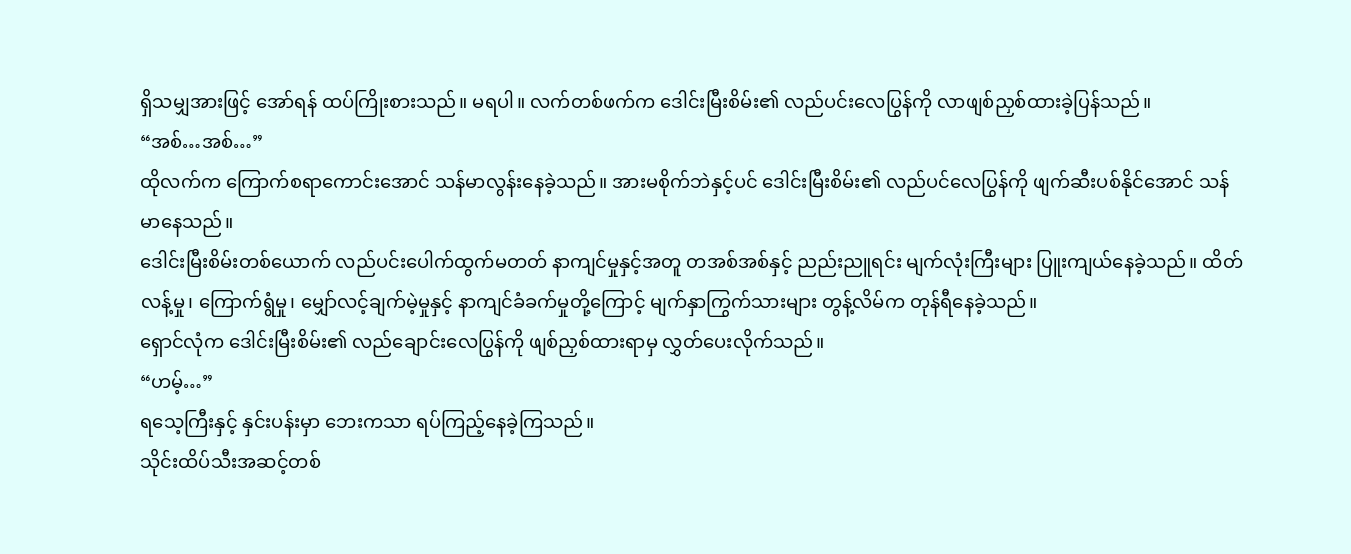ရှိသမျှအားဖြင့် အော်ရန် ထပ်ကြိုးစားသည်။ မရပါ။ လက်တစ်ဖက်က ဒေါင်းမြီးစိမ်း၏ လည်ပင်းလေပြွန်ကို လာဖျစ်ညှစ်ထားခဲ့ပြန်သည်။
“အစ်…အစ်…”
ထိုလက်က ကြောက်စရာကောင်းအောင် သန်မာလွန်းနေခဲ့သည်။ အားမစိုက်ဘဲနှင့်ပင် ဒေါင်းမြီးစိမ်း၏ လည်ပင်လေပြွန်ကို ဖျက်ဆီးပစ်နိုင်အောင် သန်မာနေသည်။
ဒေါင်းမြီးစိမ်းတစ်ယောက် လည်ပင်းပေါက်ထွက်မတတ် နာကျင်မှုနှင့်အတူ တအစ်အစ်နှင့် ညည်းညူရင်း မျက်လုံးကြီးများ ပြူးကျယ်နေခဲ့သည်။ ထိတ်လန့်မှု၊ ကြောက်ရွံမှု၊ မျှော်လင့်ချက်မဲ့မှုနှင့် နာကျင်ခံခက်မှုတို့ကြောင့် မျက်နှာကြွက်သားများ တွန့်လိမ်က တုန်ရီနေခဲ့သည်။
ရှောင်လုံက ဒေါင်းမြီးစိမ်း၏ လည်ချောင်းလေပြွန်ကို ဖျစ်ညှစ်ထားရာမှ လွှတ်ပေးလိုက်သည်။
“ဟမ့်…”
ရသေ့ကြီးနှင့် နှင်းပန်းမှာ ဘေးကသာ ရပ်ကြည့်နေခဲ့ကြသည်။
သိုင်းထိပ်သီးအဆင့်တစ်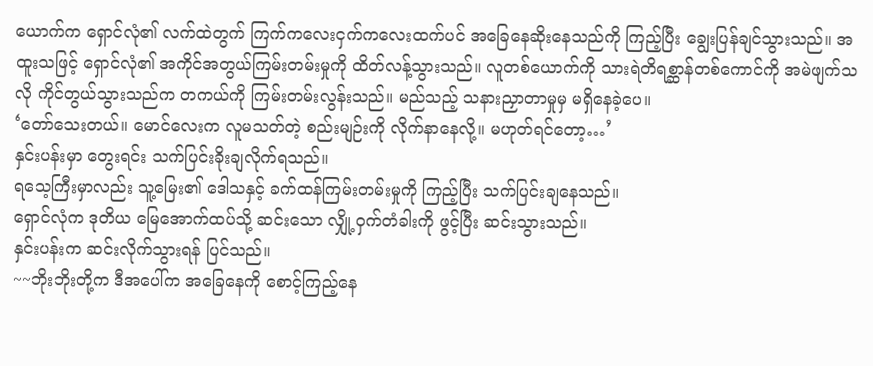ယောက်က ရှောင်လုံ၏ လက်ထဲတွက် ကြက်ကလေးငှက်ကလေးထက်ပင် အခြေနေဆိုးနေသည်ကို ကြည့်ပြီး ချွေးပြန်ချင်သွားသည်။ အထူးသဖြင့် ရှောင်လုံ၏ အကိုင်အတွယ်ကြမ်းတမ်းမှုကို ထိတ်လန့်သွားသည်။ လူတစ်ယောက်ကို သားရဲတိရစ္ဆာန်တစ်ကောင်ကို အမဲဖျက်သလို ကိုင်တွယ်သွားသည်က တကယ်ကို ကြမ်းတမ်းလွန်းသည်။ မည်သည့် သနားညှာတာမှုမှ မရှိနေခဲ့ပေ။
‘တော်သေးတယ်။ မောင်လေးက လူမသတ်တဲ့ စည်းမျဉ်းကို လိုက်နာနေလို့။ မဟုတ်ရင်တော့…’
နှင်းပန်းမှာ တွေးရင်း သက်ပြင်းခိုးချလိုက်ရသည်။
ရသေ့ကြီးမှာလည်း သူ့မြေး၏ ဒေါသနှင့် ခက်ထန်ကြမ်းတမ်းမှုကို ကြည့်ပြီး သက်ပြင်းချနေသည်။
ရှောင်လုံက ဒုတိယ မြေအောက်ထပ်သို့ ဆင်းသော လျှို့ဝှက်တံခါးကို ဖွင့်ပြီး ဆင်းသွားသည်။
နှင်းပန်းက ဆင်းလိုက်သွားရန် ပြင်သည်။
~~ဘိုးဘိုးတို့က ဒီအပေါ်က အခြေနေကို စောင့်ကြည့်နေ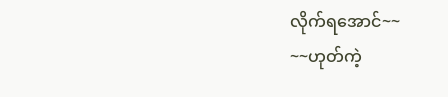လိုက်ရအောင်~~
~~ဟုတ်ကဲ့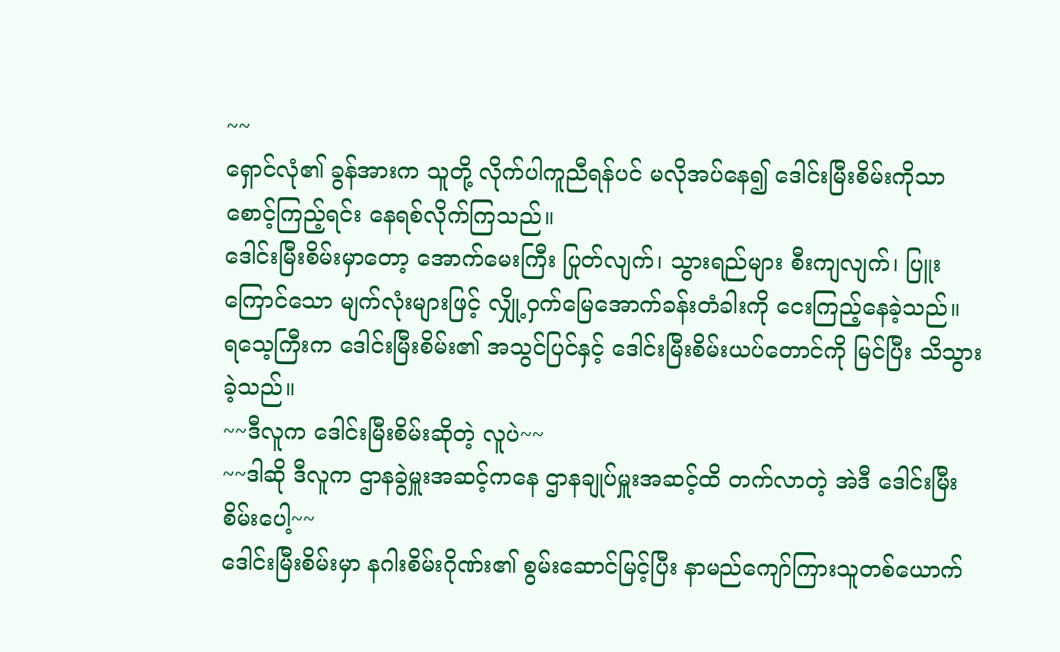~~
ရှောင်လုံ၏ ခွန်အားက သူတို့ လိုက်ပါကူညီရန်ပင် မလိုအပ်နေ၍ ဒေါင်းမြီးစိမ်းကိုသာ စောင့်ကြည့်ရင်း နေရစ်လိုက်ကြသည်။
ဒေါင်းမြီးစိမ်းမှာတော့ အောက်မေးကြီး ပြုတ်လျက်၊ သွားရည်များ စီးကျလျက်၊ ပြူးကြောင်သော မျက်လုံးများဖြင့် လျှို့ဝှက်မြေအောက်ခန်းတံခါးကို ငေးကြည့်နေခဲ့သည်။
ရသေ့ကြီးက ဒေါင်းမြီးစိမ်း၏ အသွင်ပြင်နှင့် ဒေါင်းမြီးစိမ်းယပ်တောင်ကို မြင်ပြီး သိသွားခဲ့သည်။
~~ဒီလူက ဒေါင်းမြီးစိမ်းဆိုတဲ့ လူပဲ~~
~~ဒါဆို ဒီလူက ဌာနခွဲမှူးအဆင့်ကနေ ဌာနချုပ်မှူးအဆင့်ထိ တက်လာတဲ့ အဲဒီ ဒေါင်းမြီးစိမ်းပေါ့~~
ဒေါင်းမြီးစိမ်းမှာ နဂါးစိမ်းဂိုဏ်း၏ စွမ်းဆောင်မြင့်ပြီး နာမည်ကျော်ကြားသူတစ်ယောက်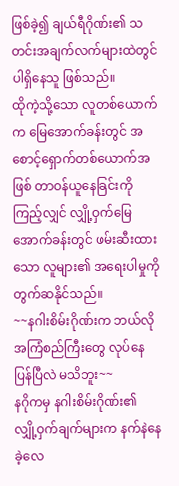ဖြစ်ခဲ့၍ ချယ်ရီဂိုဏ်း၏ သတင်းအချက်လက်များထဲတွင် ပါရှိနေသူ ဖြစ်သည်။
ထိုကဲ့သို့သော လူတစ်ယောက်က မြေအောက်ခန်းတွင် အစောင့်ရှောက်တစ်ယောက်အဖြစ် တာဝန်ယူနေခြင်းကို ကြည့်လျှင် လျှို့ဝှက်မြေအောက်ခန်းတွင် ဖမ်းဆီးထားသော လူများ၏ အရေးပါမှုကို တွက်ဆနိုင်သည်။
~~နဂါးစိမ်းဂိုဏ်းက ဘယ်လိုအကြံစည်ကြီးတွေ လုပ်နေပြန်ပြီလဲ မသိဘူး~~
နဂိုကမှ နဂါးစိမ်းဂိုဏ်း၏ လျှို့ဝှက်ချက်များက နက်နဲနေခဲ့လေ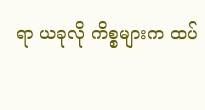ရာ ယခုလို ကိစ္စများက ထပ်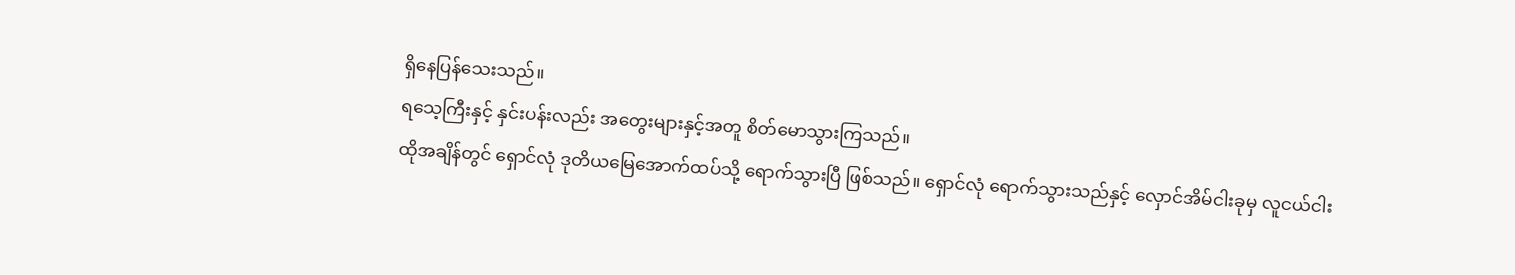ရှိနေပြန်သေးသည်။
ရသေ့ကြီးနှင့် နှင်းပန်းလည်း အတွေးများနှင့်အတူ စိတ်မောသွားကြသည်။
ထိုအချိန်တွင် ရှောင်လုံ ဒုတိယမြေအောက်ထပ်သို့ ရောက်သွားပြီ ဖြစ်သည်။ ရှောင်လုံ ရောက်သွားသည်နှင့် လှောင်အိမ်ငါးခုမှ လူငယ်ငါး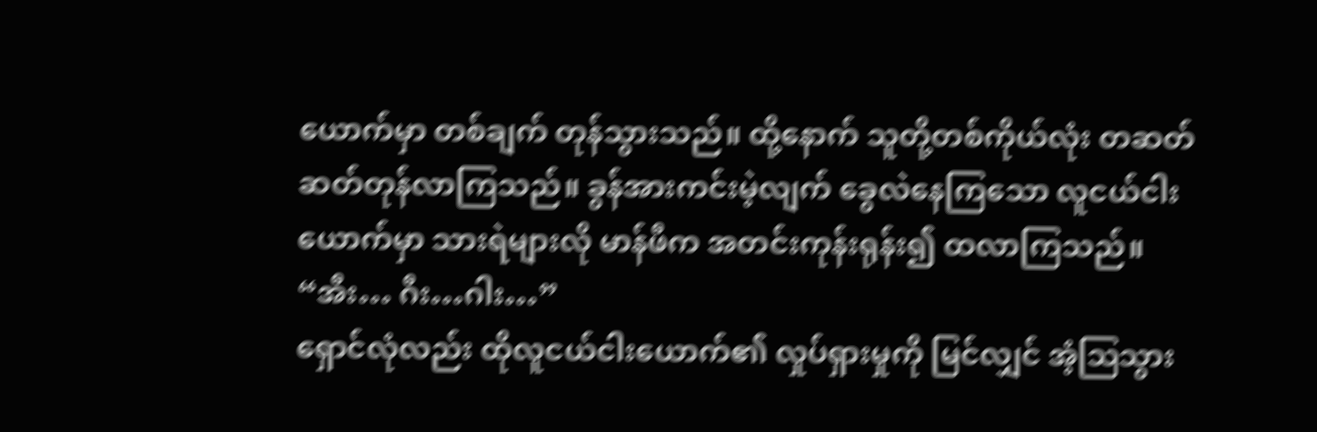ယောက်မှာ တစ်ချက် တုန်သွားသည်။ ထို့နောက် သူတို့တစ်ကိုယ်လုံး တဆတ်ဆတ်တုန်လာကြသည်။ ခွန်အားကင်းမဲ့လျက် ခွေလဲနေကြသော လူငယ်ငါးယောက်မှာ သားရဲများလို မာန်ဖီက အတင်းကုန်းရုန်း၍ ထလာကြသည်။
“အီး… ဂီး…ဂါး…”
ရှောင်လုံလည်း ထိုလူငယ်ငါးယောက်၏ လှုပ်ရှားမှုကို မြင်လျှင် အံ့ဩသွား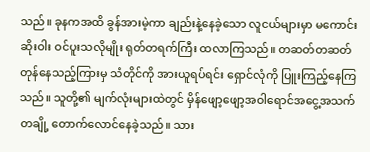သည်။ ခုနကအထိ ခွန်အားမဲ့ကာ ချည်းနဲ့နေခဲ့သော လူငယ်များမှာ မကောင်းဆိုးဝါး ဝင်ပူးသလိုမျိုး ရုတ်တရက်ကြီး ထလာကြသည်။ တဆတ်တဆတ်တုန်နေသည့်ကြားမှ သံတိုင်ကို အားယူရပ်ရင်း ရှောင်လုံကို ပြူးကြည့်နေကြသည်။ သူတို့၏ မျက်လုံးများထဲတွင် မှိန်ဖျော့ဖျော့အဝါရောင်အငွေ့အသက်တချို့ တောက်လောင်နေခဲ့သည်။ သား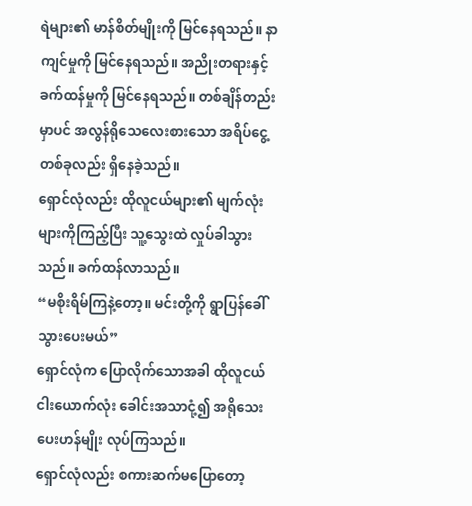ရဲများ၏ မာန်စိတ်မျိုးကို မြင်နေရသည်။ နာကျင်မှုကို မြင်နေရသည်။ အညိုးတရားနှင့် ခက်ထန်မှုကို မြင်နေရသည်။ တစ်ချိန်တည်းမှာပင် အလွန်ရိုသေလေးစားသော အရိပ်ငွေ့တစ်ခုလည်း ရှိနေခဲ့သည်။
ရှောင်လုံလည်း ထိုလူငယ်များ၏ မျက်လုံးများကိုကြည့်ပြီး သူ့သွေးထဲ လှုပ်ခါသွားသည်။ ခက်ထန်လာသည်။
“မစိုးရိမ်ကြနဲ့တော့။ မင်းတို့ကို ရွာပြန်ခေါ်သွားပေးမယ်”
ရှောင်လုံက ပြောလိုက်သောအခါ ထိုလူငယ်ငါးယောက်လုံး ခေါင်းအသာငုံ့၍ အရိုသေးပေးဟန်မျိုး လုပ်ကြသည်။
ရှောင်လုံလည်း စကားဆက်မပြောတော့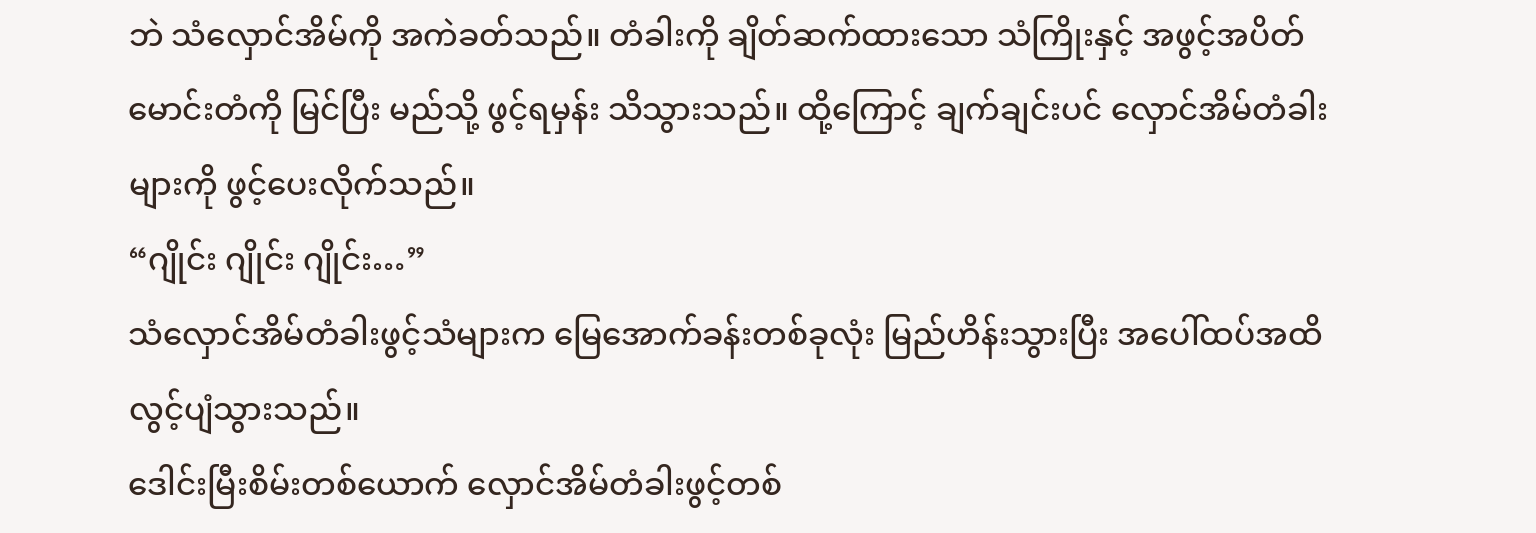ဘဲ သံလှောင်အိမ်ကို အကဲခတ်သည်။ တံခါးကို ချိတ်ဆက်ထားသော သံကြိုးနှင့် အဖွင့်အပိတ် မောင်းတံကို မြင်ပြီး မည်သို့ ဖွင့်ရမှန်း သိသွားသည်။ ထို့ကြောင့် ချက်ချင်းပင် လှောင်အိမ်တံခါးများကို ဖွင့်ပေးလိုက်သည်။
“ဂျိုင်း ဂျိုင်း ဂျိုင်း…”
သံလှောင်အိမ်တံခါးဖွင့်သံများက မြေအောက်ခန်းတစ်ခုလုံး မြည်ဟိန်းသွားပြီး အပေါ်ထပ်အထိ လွင့်ပျံသွားသည်။
ဒေါင်းမြီးစိမ်းတစ်ယောက် လှောင်အိမ်တံခါးဖွင့်တစ်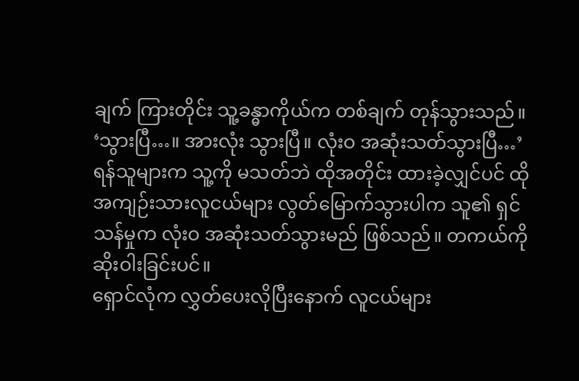ချက် ကြားတိုင်း သူ့ခန္ဓာကိုယ်က တစ်ချက် တုန်သွားသည်။
‘သွားပြီ…။ အားလုံး သွားပြီ။ လုံးဝ အဆုံးသတ်သွားပြီ…’
ရန်သူများက သူ့ကို မသတ်ဘဲ ထိုအတိုင်း ထားခဲ့လျှင်ပင် ထိုအကျဉ်းသားလူငယ်များ လွတ်မြောက်သွားပါက သူ၏ ရှင်သန်မှုက လုံးဝ အဆုံးသတ်သွားမည် ဖြစ်သည်။ တကယ်ကို ဆိုးဝါးခြင်းပင်။
ရှောင်လုံက လွှတ်ပေးလိုပြီးနောက် လူငယ်များ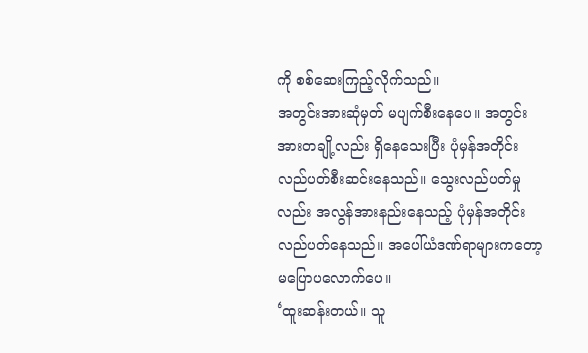ကို စစ်ဆေးကြည့်လိုက်သည်။
အတွင်းအားဆုံမှတ် မပျက်စီးနေပေ။ အတွင်းအားတချို့လည်း ရှိနေသေးပြီး ပုံမှန်အတိုင်း လည်ပတ်စီးဆင်းနေသည်။ သွေးလည်ပတ်မှုလည်း အလွန်အားနည်းနေသည့် ပုံမှန်အတိုင်း လည်ပတ်နေသည်။ အပေါ်ယံဒဏ်ရာများကတော့ မပြောပလောက်ပေ။
‘ထူးဆန်းတယ်။ သူ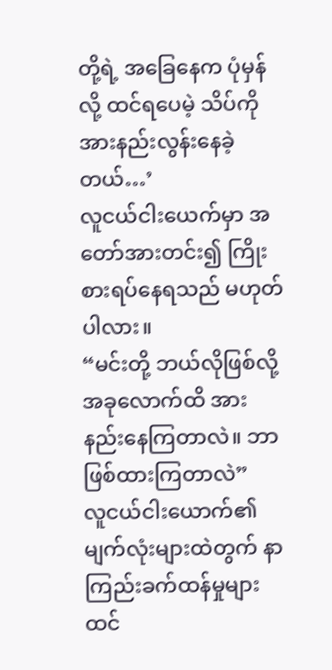တို့ရဲ့ အခြေနေက ပုံမှန်လို့ ထင်ရပေမဲ့ သိပ်ကို အားနည်းလွန်းနေခဲ့တယ်…’
လူငယ်ငါးယေက်မှာ အတော်အားတင်း၍ ကြိုးစားရပ်နေရသည် မဟုတ်ပါလား။
“မင်းတို့ ဘယ်လိုဖြစ်လို့ အခုလောက်ထိ အားနည်းနေကြတာလဲ။ ဘာဖြစ်ထားကြတာလဲ”
လူငယ်ငါးယောက်၏ မျက်လုံးများထဲတွက် နာကြည်းခက်ထန်မှုများ ထင်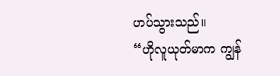ဟပ်သွားသည်။
“ဟိုလူယုတ်မာက ကျွန်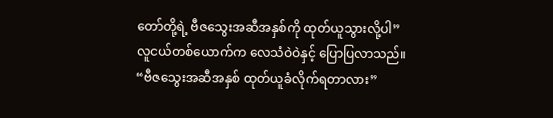တော်တို့ရဲ့ ဗီဇသွေးအဆီအနှစ်ကို ထုတ်ယူသွားလို့ပါ”
လူငယ်တစ်ယောက်က လေသံဝဲဝဲနှင့် ပြောပြလာသည်။
“ဗီဇသွေးအဆီအနှစ် ထုတ်ယူခံလိုက်ရတာလား”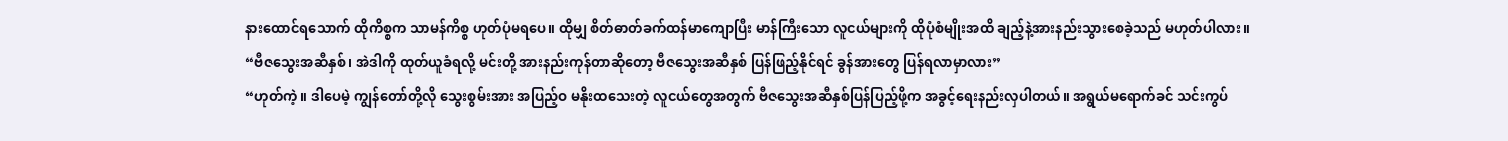နားထောင်ရသောက် ထိုကိစ္စက သာမန်ကိစ္စ ဟုတ်ပုံမရပေ။ ထိုမျှ စိတ်ဓာတ်ခက်ထန်မာကျောပြီး မာန်ကြီးသော လူငယ်များကို ထိုပုံစံမျိုးအထိ ချည့်နဲ့အားနည်းသွားစေခဲ့သည် မဟုတ်ပါလား။
“ဗီဇသွေးအဆီနှစ်၊ အဲဒါကို ထုတ်ယူခံရလို့ မင်းတို့ အားနည်းကုန်တာဆိုတော့ ဗီဇသွေးအဆီနှစ် ပြန်ဖြည့်နိုင်ရင် ခွန်အားတွေ ပြန်ရလာမှာလား”
“ဟုတ်ကဲ့။ ဒါပေမဲ့ ကျွန်တော်တို့လို သွေးစွမ်းအား အပြည့်ဝ မနိုးထသေးတဲ့ လူငယ်တွေအတွက် ဗီဇသွေးအဆီနှစ်ပြန်ပြည့်ဖို့က အခွင့်ရေးနည်းလှပါတယ်။ အရွယ်မရောက်ခင် သင်းကွပ်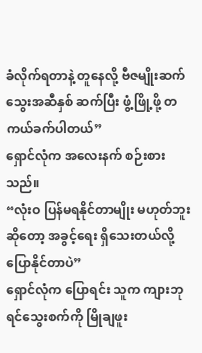ခံလိုက်ရတာနဲ့ တူနေလို့ ဗီဇမျိုးဆက်သွေးအဆီနှစ် ဆက်ပြီး ဖွံ့ဖြို့ဖို့ တကယ်ခက်ပါတယ်”
ရှောင်လုံက အလေးနက် စဉ်းစားသည်။
“လုံးဝ ပြန်မရနိုင်တာမျိုး မဟုတ်ဘူးဆိုတော့ အခွင့်ရေး ရှိသေးတယ်လို့ ပြောနိုင်တာပဲ”
ရှောင်လုံက ပြောရင်း သူက ကျားဘုရင်သွေးစက်ကို မြိုချဖူး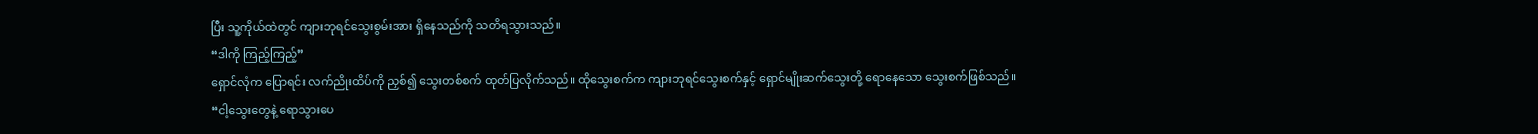ပြီး သူ့ကိုယ်ထဲတွင် ကျားဘုရင်သွေးစွမ်းအား ရှိနေသည်ကို သတိရသွားသည်။
“ဒါကို ကြည့်ကြည့်”
ရှောင်လုံက ပြောရင်း လက်ညိုးထိပ်ကို ညှစ်၍ သွေးတစ်စက် ထုတ်ပြလိုက်သည်။ ထိုသွေးစက်က ကျားဘုရင်သွေးစက်နှင့် ရှောင်မျိုးဆက်သွေးတို့ ရောနေသော သွေးစက်ဖြစ်သည်။
“ငါ့သွေးတွေနဲ့ ရောသွားပေ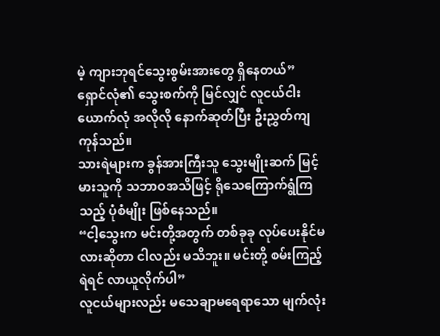မဲ့ ကျားဘုရင်သွေးစွမ်းအားတွေ ရှိနေတယ်”
ရှောင်လုံ၏ သွေးစက်ကို မြင်လျှင် လူငယ်ငါးယောက်လုံ အလိုလို နောက်ဆုတ်ပြီး ဦးညွှတ်ကျကုန်သည်။
သားရဲများက ခွန်အားကြီးသူ သွေးမျိုးဆက် မြင့်မားသူကို သဘာဝအသိဖြင့် ရိုသေကြောက်ရွံကြသည့် ပုံစံမျိုး ဖြစ်နေသည်။
“ငါ့သွေးက မင်းတို့အတွက် တစ်ခုခု လုပ်ပေးနိုင်မလားဆိုတာ ငါလည်း မသိဘူး။ မင်းတို့ စမ်းကြည့်ရဲရင် လာယူလိုက်ပါ”
လူငယ်များလည်း မသေချာမရေရာသော မျက်လုံး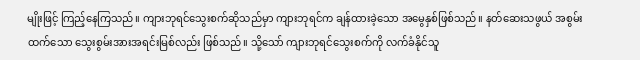မျိုးဖြင့် ကြည့်နေကြသည်။ ကျားဘုရင်သွေးစက်ဆိုသည်မှာ ကျားဘုရင်က ချန်ထားခဲ့သော အမွေနှစ်ဖြစ်သည်။ နတ်ဆေးသဖွယ် အစွမ်းထက်သော သွေးစွမ်းအားအရင်းမြစ်လည်း ဖြစ်သည်။ သို့သော် ကျားဘုရင်သွေးစက်ကို လက်ခံနိုင်သူ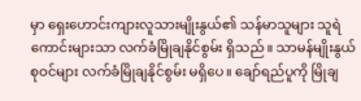မှာ ရှေးဟောင်းကျားလူသားမျိုးနွယ်၏ သန်မာသူများ သူရဲကောင်းများသာ လက်ခံမြိုချနိုင်စွမ်း ရှိသည်။ သာမန်မျိုးနွယ်စုဝင်များ လက်ခံမြိုချနိုင်စွမ်း မရှိပေ။ ချော်ရည်ပူကို မြိုချ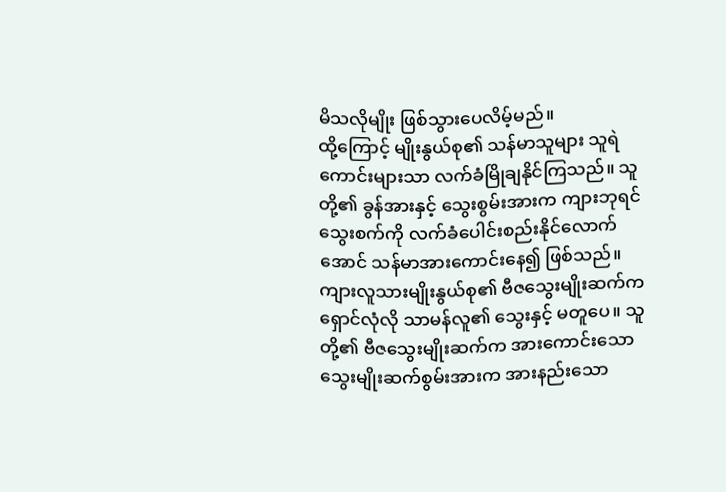မိသလိုမျိုး ဖြစ်သွားပေလိမ့်မည်။
ထို့ကြောင့် မျိုးနွယ်စု၏ သန်မာသူများ သူရဲကောင်းများသာ လက်ခံမြိုချနိုင်ကြသည်။ သူတို့၏ ခွန်အားနှင့် သွေးစွမ်းအားက ကျားဘုရင်သွေးစက်ကို လက်ခံပေါင်းစည်းနိုင်လောက်အောင် သန်မာအားကောင်းနေ၍ ဖြစ်သည်။
ကျားလူသားမျိုးနွယ်စု၏ ဗီဇသွေးမျိုးဆက်က ရှောင်လုံလို သာမန်လူ၏ သွေးနှင့် မတူပေ။ သူတို့၏ ဗီဇသွေးမျိုးဆက်က အားကောင်းသော သွေးမျိုးဆက်စွမ်းအားက အားနည်းသော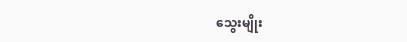သွေးမျိုး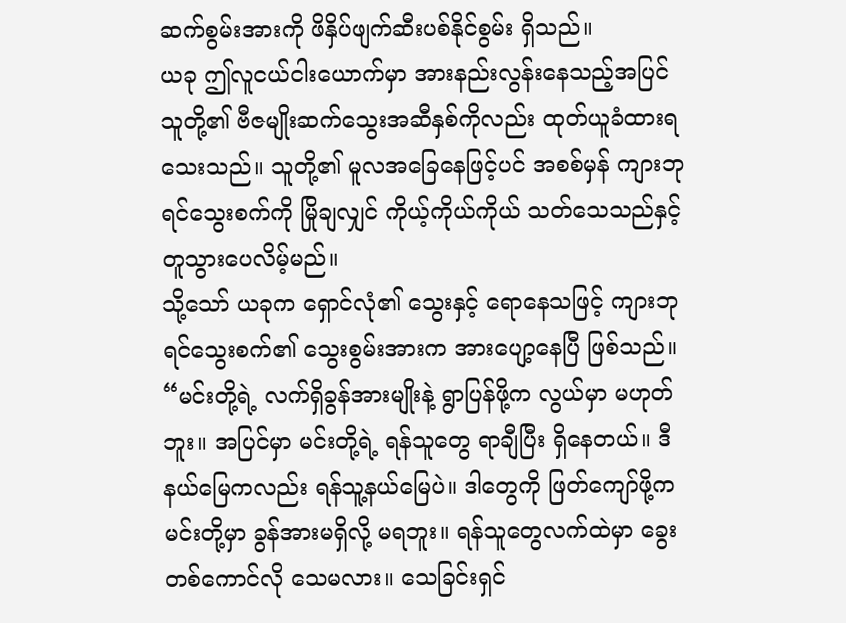ဆက်စွမ်းအားကို ဖိနှိပ်ဖျက်ဆီးပစ်နိုင်စွမ်း ရှိသည်။
ယခု ဤလူငယ်ငါးယောက်မှာ အားနည်းလွန်းနေသည့်အပြင် သူတို့၏ ဗီဇမျိုးဆက်သွေးအဆီနှစ်ကိုလည်း ထုတ်ယူခံထားရသေးသည်။ သူတို့၏ မူလအခြေနေဖြင့်ပင် အစစ်မှန် ကျားဘုရင်သွေးစက်ကို မြိုချလျှင် ကိုယ့်ကိုယ်ကိုယ် သတ်သေသည်နှင့် တူသွားပေလိမ့်မည်။
သို့သော် ယခုက ရှောင်လုံ၏ သွေးနှင့် ရောနေသဖြင့် ကျားဘုရင်သွေးစက်၏ သွေးစွမ်းအားက အားပျော့နေပြီ ဖြစ်သည်။
“မင်းတို့ရဲ့ လက်ရှိခွန်အားမျိုးနဲ့ ရွာပြန်ဖို့က လွယ်မှာ မဟုတ်ဘူး။ အပြင်မှာ မင်းတို့ရဲ့ ရန်သူတွေ ရာချီပြီး ရှိနေတယ်။ ဒီနယ်မြေကလည်း ရန်သူ့နယ်မြေပဲ။ ဒါတွေကို ဖြတ်ကျော်ဖို့က မင်းတို့မှာ ခွန်အားမရှိလို့ မရဘူး။ ရန်သူတွေလက်ထဲမှာ ခွေးတစ်ကောင်လို သေမလား။ သေခြင်းရှင်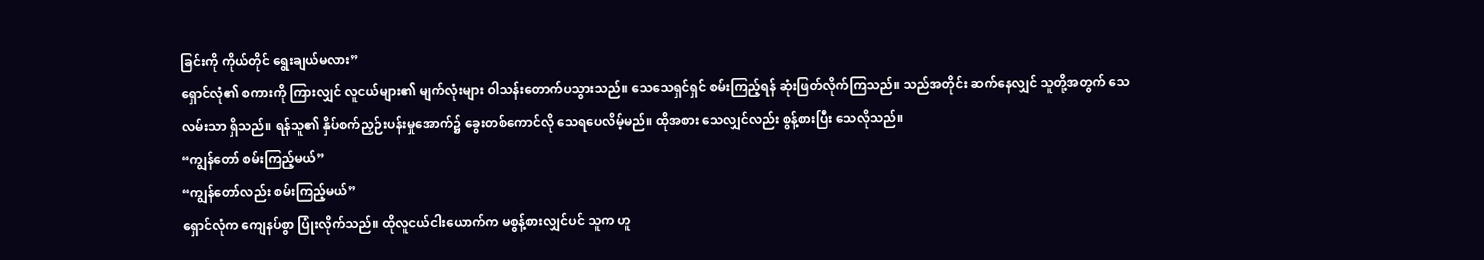ခြင်းကို ကိုယ်တိုင် ရွေးချယ်မလား”
ရှောင်လုံ၏ စကားကို ကြားလျှင် လူငယ်များ၏ မျက်လုံးများ ဝါသန်းတောက်ပသွားသည်။ သေသေရှင်ရှင် စမ်းကြည့်ရန် ဆုံးဖြတ်လိုက်ကြသည်။ သည်အတိုင်း ဆက်နေလျှင် သူတို့အတွက် သေလမ်းသာ ရှိသည်။ ရန်သူ၏ နှိပ်စက်ညှဉ်းပန်းမှုအောက်၌ ခွေးတစ်ကောင်လို သေရပေလိမ့်မည်။ ထိုအစား သေလျှင်လည်း စွန့်စားပြီး သေလိုသည်။
“ကျွန်တော် စမ်းကြည့်မယ်”
“ကျွန်တော်လည်း စမ်းကြည့်မယ်”
ရှောင်လုံက ကျေနပ်စွာ ပြုံးလိုက်သည်။ ထိုလူငယ်ငါးယောက်က မစွန့်စားလျှင်ပင် သူက ဟူ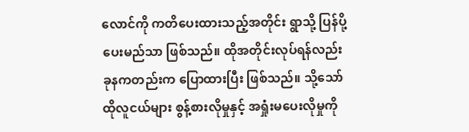လောင်ကို ကတိပေးထားသည့်အတိုင်း ရွာသို့ ပြန်ပို့ပေးမည်သာ ဖြစ်သည်။ ထိုအတိုင်းလုပ်ရန်လည်း ခုနကတည်းက ပြောထားပြီး ဖြစ်သည်။ သို့သော် ထိုလူငယ်များ စွန့်စားလိုမှုနှင့် အရှုံးမပေးလိုမှုကို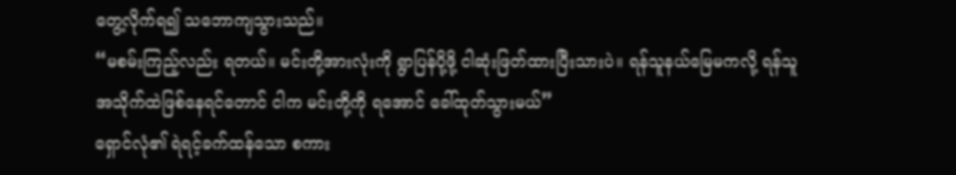တွေ့လိုက်ရ၍ သဘောကျသွားသည်။
“မစမ်းကြည့်လည်း ရတယ်။ မင်းတို့အားလုံးကို ရွာပြန်ပို့ဖို့ ငါဆုံးဖြတ်ထားပြီးသားပဲ။ ရန်သူနယ်မြေမကလို့ ရန်သူအသိုက်ထဲဖြစ်နေရင်တောင် ငါက မင်းတို့ကို ရအောင် ခေါ်ထုတ်သွားမယ်”
ရှောင်လုံ၏ ရဲရင့်ခက်ထန်သော စကား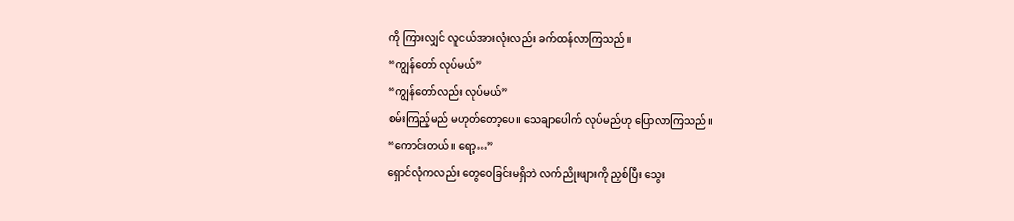ကို ကြားလျှင် လူငယ်အားလုံးလည်း ခက်ထန်လာကြသည်။
“ကျွန်တော် လုပ်မယ်”
“ကျွန်တော်လည်း လုပ်မယ်”
စမ်းကြည့်မည် မဟုတ်တော့ပေ။ သေချာပေါက် လုပ်မည်ဟု ပြောလာကြသည်။
“ကောင်းတယ်။ ရော့…”
ရှောင်လုံကလည်း တွေဝေခြင်းမရှိဘဲ လက်ညိုးဖျားကို ညှစ်ပြီး သွေး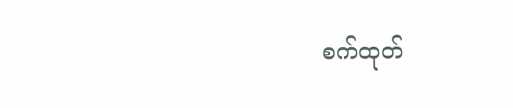စက်ထုတ်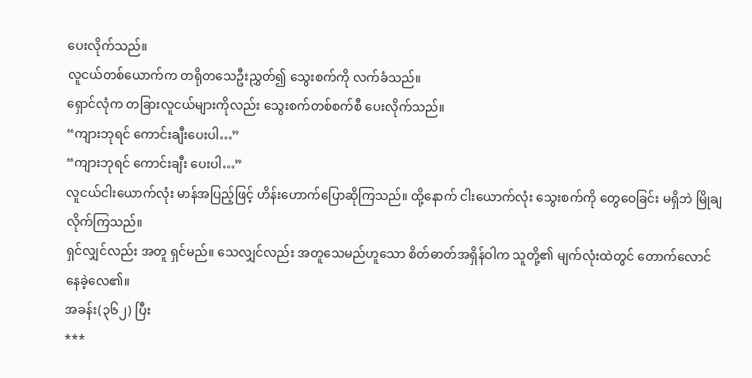ပေးလိုက်သည်။
လူငယ်တစ်ယောက်က တရိုတသေဦးညွှတ်၍ သွေးစက်ကို လက်ခံသည်။
ရှောင်လုံက တခြားလူငယ်များကိုလည်း သွေးစက်တစ်စက်စီ ပေးလိုက်သည်။
“ကျားဘုရင် ကောင်းချီးပေးပါ…”
“ကျားဘုရင် ကောင်းချီး ပေးပါ…”
လူငယ်ငါးယောက်လုံး မာန်အပြည့်ဖြင့် ဟိန်းဟောက်ပြောဆိုကြသည်။ ထို့နောက် ငါးယောက်လုံး သွေးစက်ကို တွေဝေခြင်း မရှိဘဲ မြိုချလိုက်ကြသည်။
ရှင်လျှင်လည်း အတူ ရှင်မည်။ သေလျှင်လည်း အတူသေမည်ဟူသော စိတ်ဓာတ်အရှိန်ဝါက သူတို့၏ မျက်လုံးထဲတွင် တောက်လောင်နေခဲ့လေ၏။
အခန်း(၃၆၂) ပြီး
***